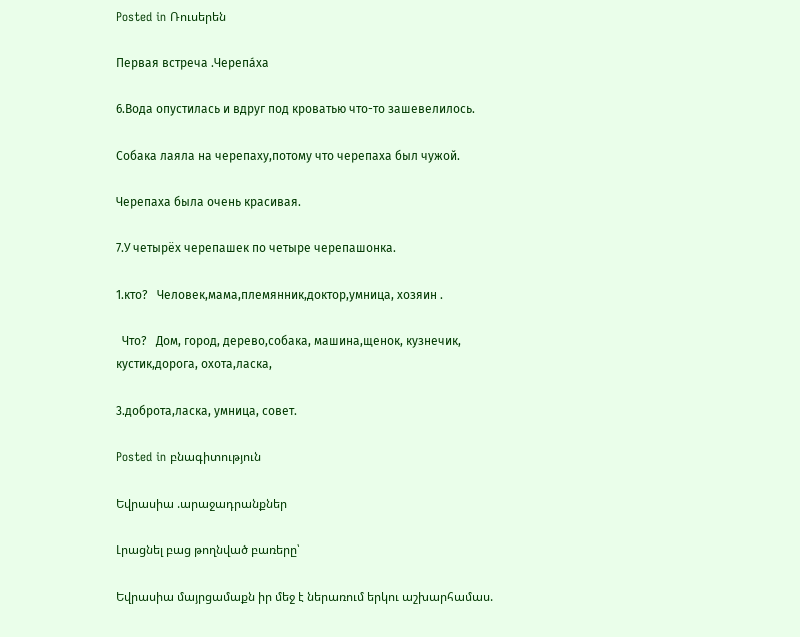Posted in Ռուսերեն

Первая встреча .Черепа́ха

6.Вода опустилась и вдруг под кроватью что-то зашевелилось.

Собака лаяла на черепаху,потому что черепаха был чужой.

Черепаха была очень красивая.

7.У четырёх черепашек по четыре черепашонка.

1.кто?   Человек,мама,племянник,доктор,умница, хозяин .

  Что?   Дом, город, дерево,собака, машина,щенок, кузнечик, кустик,дорога, охота,ласка,

3.доброта,ласка, умница, совет.

Posted in բնագիտություն

Եվրասիա .արաջադրանքներ

Լրացնել բաց թողնված բառերը՝

Եվրասիա մայրցամաքն իր մեջ է ներառում երկու աշխարհամաս.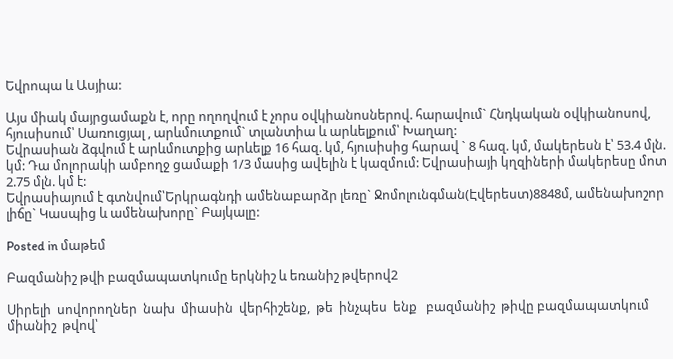Եվրոպա և Ասյիա:

Այս միակ մայրցամաքն է, որը ողողվում է չորս օվկիանոսներով. հարավում` Հնդկական օվկիանոսով, հյուսիսում՝ Սառուցյալ , արևմուտքում` տլանտիա և արևելքում՝ Խաղաղ:
Եվրասիան ձգվում է արևմուտքից արևելք 16 հազ. կմ, հյուսիսից հարավ ` 8 հազ. կմ, մակերեսն է՝ 53.4 մլն. կմ: Դա մոլորակի ամբողջ ցամաքի 1/3 մասից ավելին է կազմում: Եվրասիայի կղզիների մակերեսը մոտ 2.75 մլն. կմ է:
Եվրասիայում է գտնվում՝Երկրագնդի ամենաբարձր լեռը` Ջոմոլունգման(Էվերեստ)8848մ, ամենախոշոր լիճը` Կասպից և ամենախորը` Բայկալը:

Posted in մաթեմ

Բազմանիշ թվի բազմապատկումը երկնիշ և եռանիշ թվերով2

Սիրելի  սովորողներ  նախ  միասին  վերհիշենք,  թե  ինչպես  ենք   բազմանիշ  թիվը բազմապատկում  միանիշ  թվով՝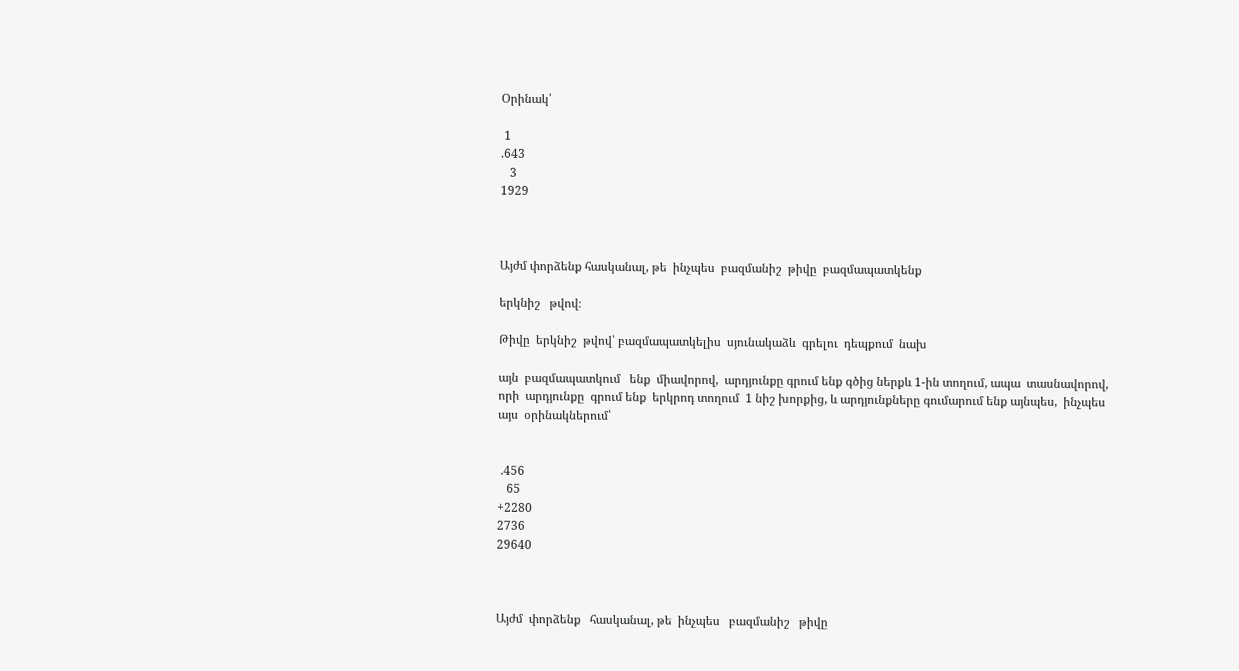Օրինակ՝

 1
.643
   3
1929



Այժմ փորձենք հասկանալ, թե  ինչպես  բազմանիշ  թիվը  բազմապատկենք

երկնիշ   թվով։

Թիվը  երկնիշ  թվով՝ բազմապատկելիս  սյունակաձև  գրելու  դեպքում  նախ

այն  բազմապատկում   ենք  միավորով,  արդյունքը գրում ենք գծից ներքև 1-ին տողում, ապա  տասնավորով, որի  արդյունքը  գրում ենք  երկրոդ տողում  1 նիշ խորքից, և արդյունքները գումարում ենք այնպես,  ինչպես  այս  օրինակներում՝


 .456
   65
+2280
2736
29640



Այժմ  փորձենք   հասկանալ, թե  ինչպես   բազմանիշ   թիվը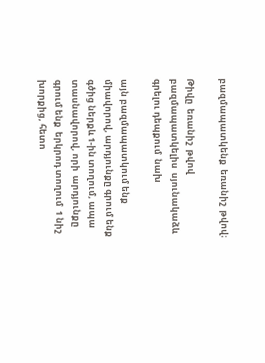բազմապատկենք  եռանիշ  թվով։

Թիվը  եռանիշ  թվով   բազմապատկելիս  սյունակաձև  գրելու դեպքում  նախ

այն բազմապատկում ենք միավորով, արդյունքը գրում ենք գծից ներքև 1-ին տողում, ապա տասնավորով, որի  արդյունքը  գրում ենք  երկրոդ տողում  1 նիշ խորքից, հետո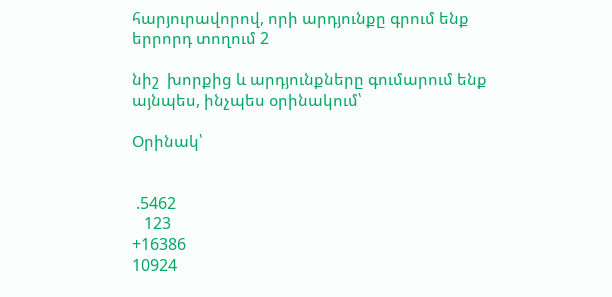հարյուրավորով, որի արդյունքը գրում ենք երրորդ տողում 2

նիշ  խորքից և արդյունքները գումարում ենք այնպես, ինչպես օրինակում՝

Օրինակ՝


 .5462
   123
+16386
10924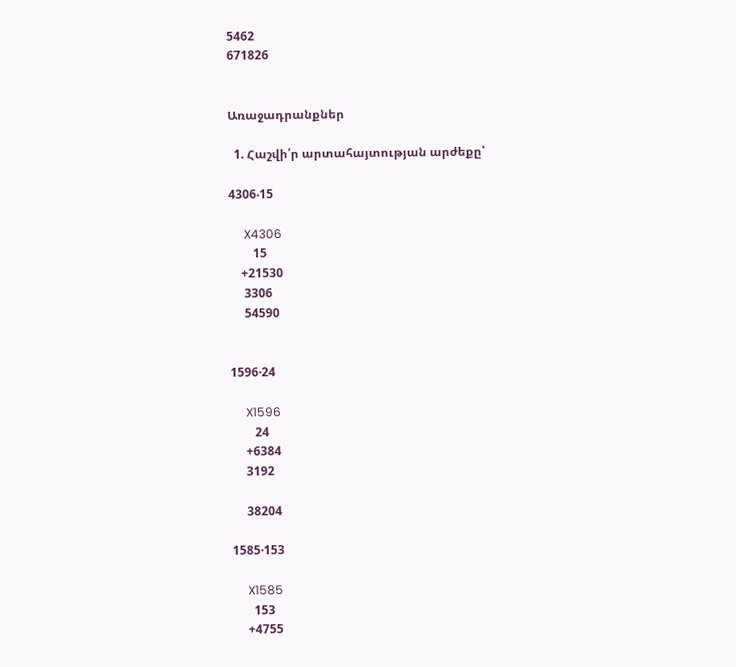5462
671826


Առաջադրանքներ

  1. Հաշվի՛ր արտահայտության արժեքը՝

4306‧15

     X4306
        15
    +21530
     3306
     54590


1596·24

     X1596
        24
     +6384
     3192

     38204

1585·153

     X1585
       153
     +4755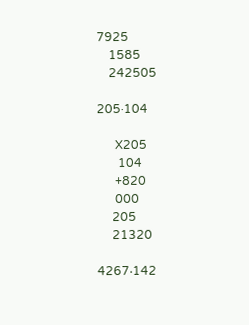7925
    1585
    242505

205·104

      X205
       104
      +820
      000
     205
     21320

4267‧142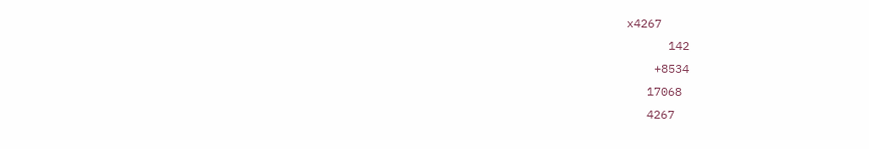x4267
      142
    +8534
   17068
   4267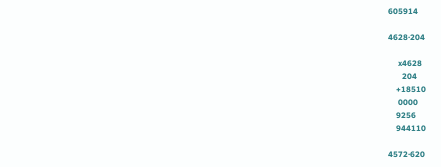605914

4628·204

     x4628
       204
    +18510
     0000
    9256
    944110

4572·620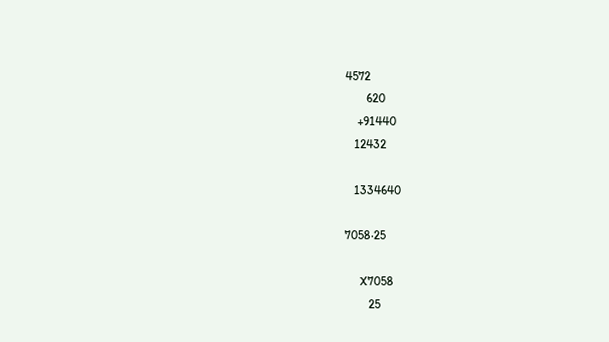4572
       620
    +91440
   12432

   1334640

7058‧25

     X7058
        25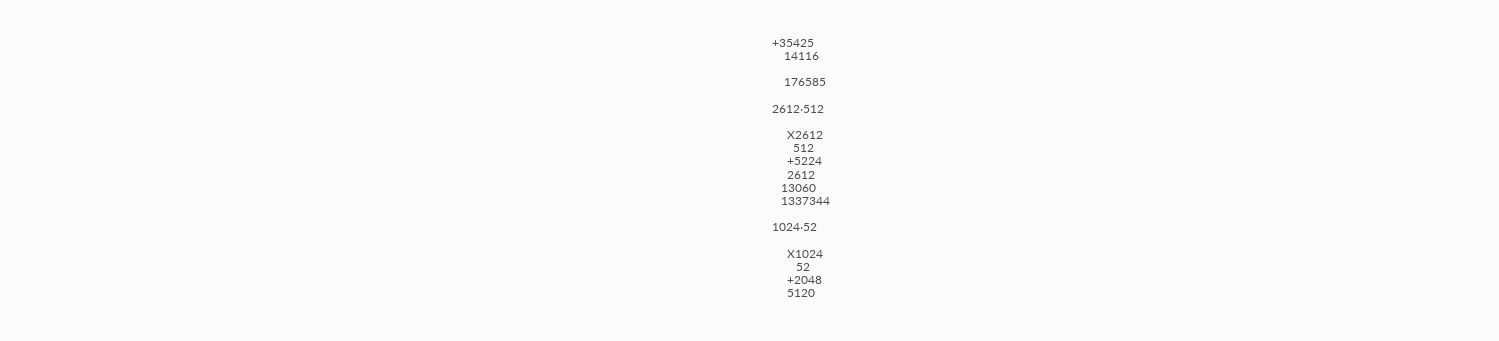+35425
    14116

    176585

2612‧512

     X2612
       512
     +5224
     2612
   13060
   1337344

1024‧52

     X1024
        52
     +2048
     5120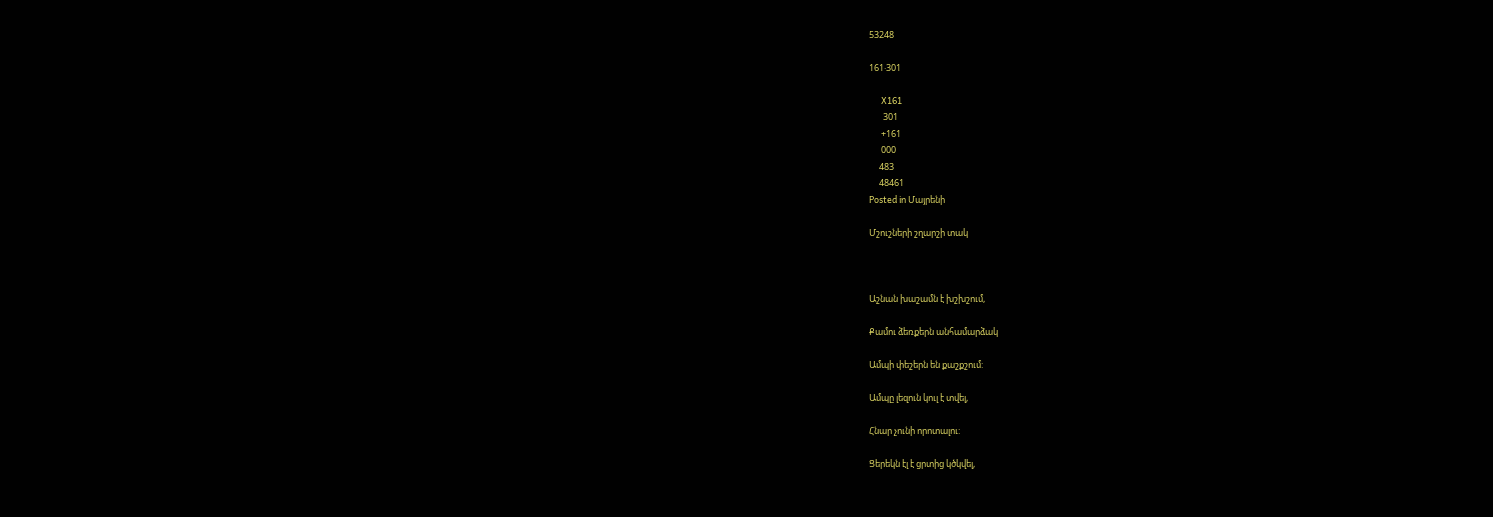53248

161‧301

      X161
       301
      +161
      000
     483
     48461
Posted in Մայրենի

Մշուշների շղարշի տակ



Աշնան խաշամն է խշխշում,

Քամու ձեռքերն անհամարձակ

Ամպի փեշերն են քաշքշում:

Ամպը լեզուն կուլ է տվել,

Հնար չունի որոտալու:

Ցերեկն էլ է ցրտից կծկվել,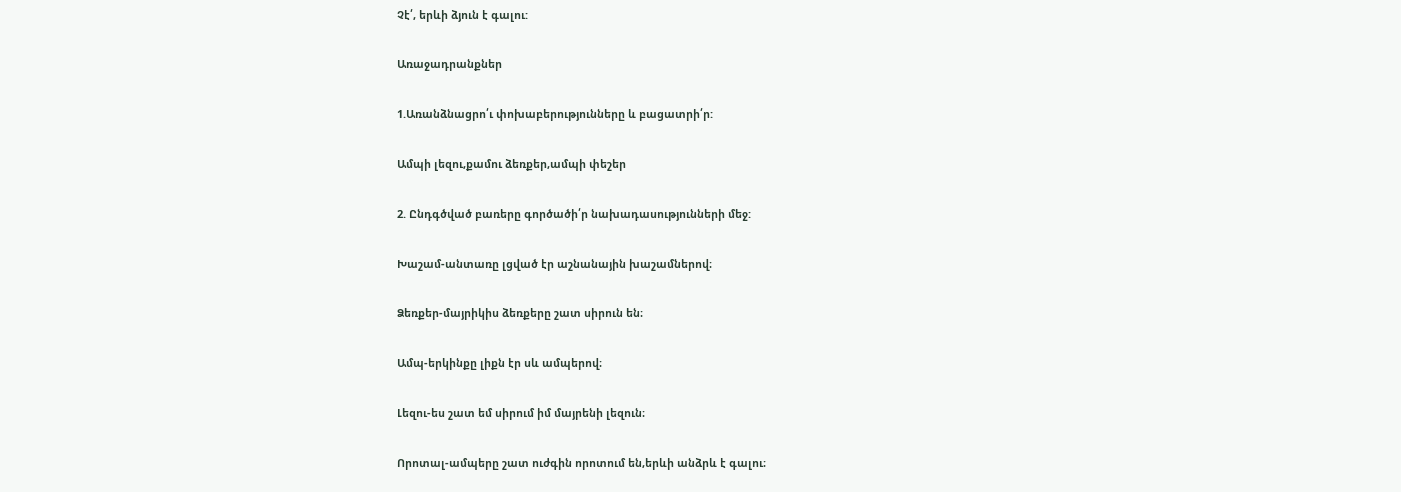Չէ՛, երևի ձյուն է գալու:

Առաջադրանքներ

1.Առանձնացրո՛ւ փոխաբերությունները և բացատրի՛ր:

Ամպի լեզու,քամու ձեռքեր,ամպի փեշեր

2. Ընդգծված բառերը գործածի՛ր նախադասությունների մեջ:

Խաշամ-անտառը լցված էր աշնանային խաշամներով։

Ձեռքեր-մայրիկիս ձեռքերը շատ սիրուն են։

Ամպ-երկինքը լիքն էր սև ամպերով։

Լեզու-ես շատ եմ սիրում իմ մայրենի լեզուն։

Որոտալ-ամպերը շատ ուժգին որոտում են,երևի անձրև է գալու։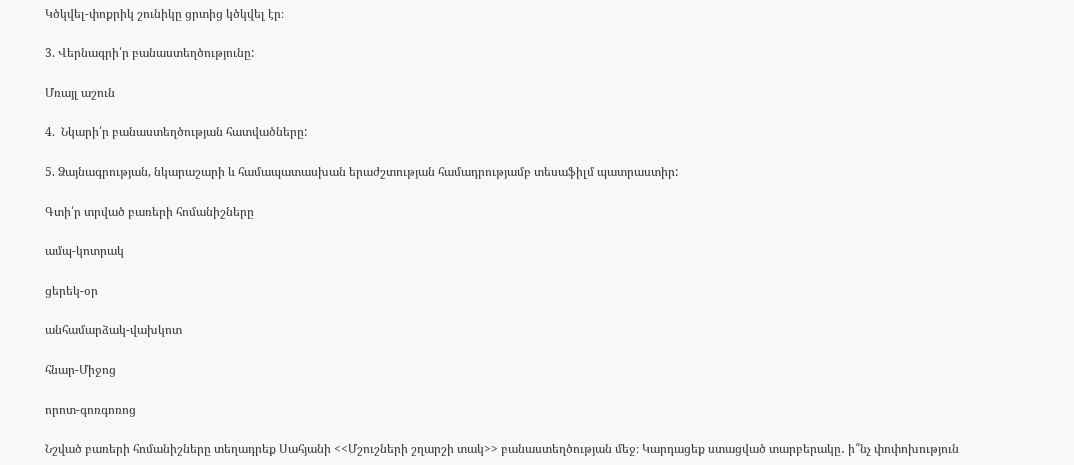Կծկվել-փոքրիկ շունիկը ցրտից կծկվել էր։

3. Վերնագրի՛ր բանաստեղծությունը:

Մռայլ աշուն

4.  Նկարի՛ր բանաստեղծության հատվածները:

5. Ձայնագրության, նկարաշարի և համապատասխան երաժշտության համադրությամբ տեսաֆիլմ պատրաստիր:

Գտի՛ր տրված բառերի հոմանիշները

ամպ-կոտրակ

ցերեկ-օր

անհամարձակ-վախկոտ

հնար-Միջոց

որոտ-գոռգոռոց

Նշված բառերի հոմանիշները տեղադրեք Սահյանի <<Մշուշների շղարշի տակ>> բանաստեղծության մեջ։ Կարդացեք ստացված տարբերակը․ ի՞նչ փոփոխություն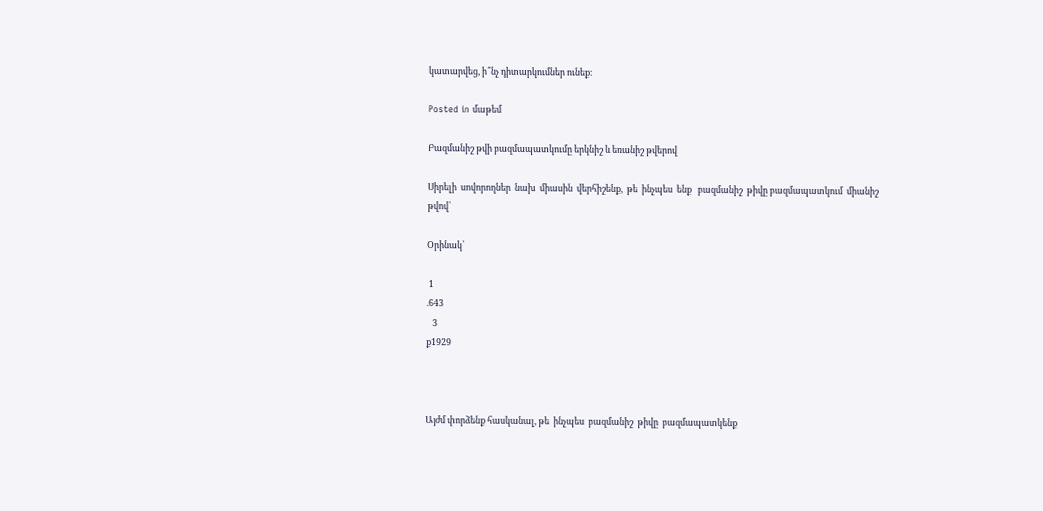կատարվեց, ի՞նչ դիտարկումներ ունեք։

Posted in մաթեմ

Բազմանիշ թվի բազմապատկումը երկնիշ և եռանիշ թվերով

Սիրելի  սովորողներ  նախ  միասին  վերհիշենք,  թե  ինչպես  ենք   բազմանիշ  թիվը բազմապատկում  միանիշ  թվով՝

Օրինակ՝

 1
.643
   3
ք1929



Այժմ փորձենք հասկանալ, թե  ինչպես  բազմանիշ  թիվը  բազմապատկենք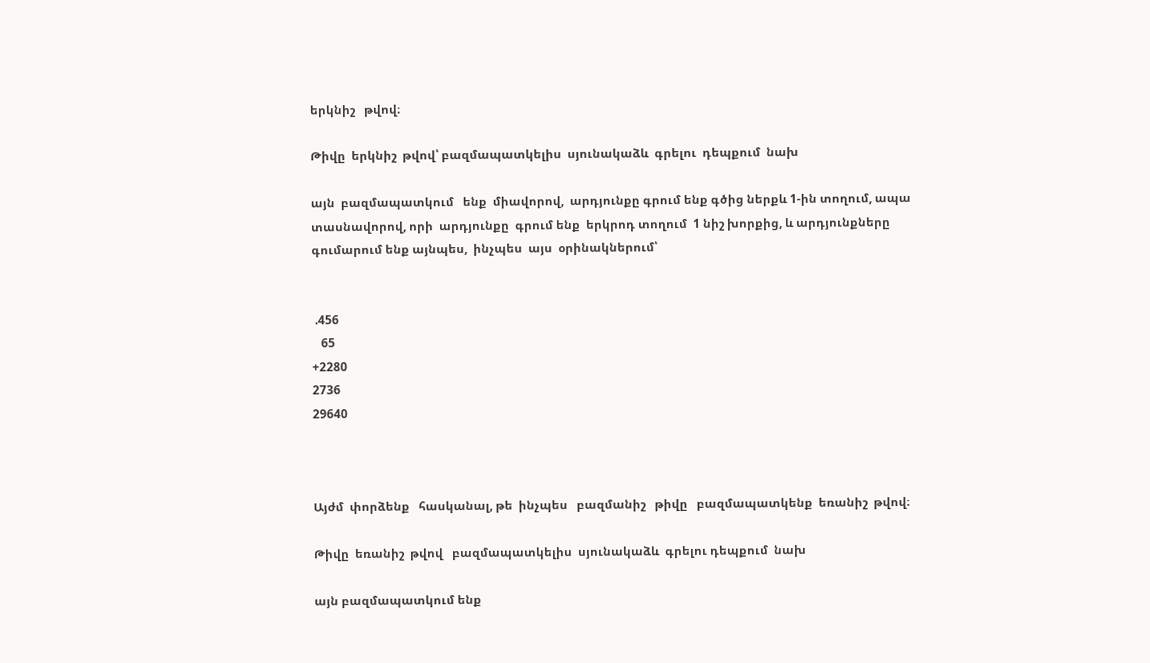երկնիշ   թվով։

Թիվը  երկնիշ  թվով՝ բազմապատկելիս  սյունակաձև  գրելու  դեպքում  նախ

այն  բազմապատկում   ենք  միավորով,  արդյունքը գրում ենք գծից ներքև 1-ին տողում, ապա  տասնավորով, որի  արդյունքը  գրում ենք  երկրոդ տողում  1 նիշ խորքից, և արդյունքները գումարում ենք այնպես,  ինչպես  այս  օրինակներում՝


 .456
   65
+2280
2736
29640



Այժմ  փորձենք   հասկանալ, թե  ինչպես   բազմանիշ   թիվը   բազմապատկենք  եռանիշ  թվով։

Թիվը  եռանիշ  թվով   բազմապատկելիս  սյունակաձև  գրելու դեպքում  նախ

այն բազմապատկում ենք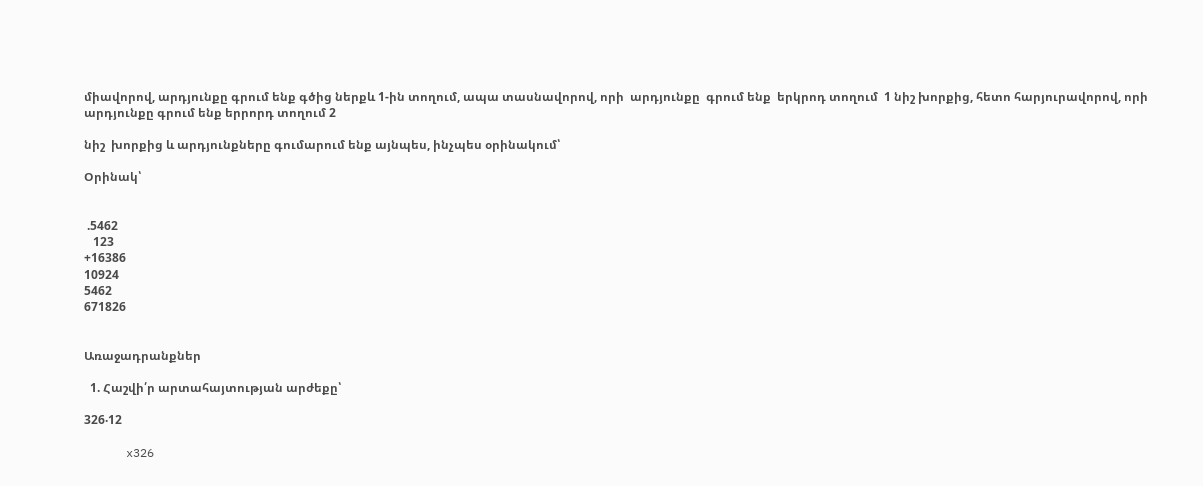միավորով, արդյունքը գրում ենք գծից ներքև 1-ին տողում, ապա տասնավորով, որի  արդյունքը  գրում ենք  երկրոդ տողում  1 նիշ խորքից, հետո հարյուրավորով, որի արդյունքը գրում ենք երրորդ տողում 2

նիշ  խորքից և արդյունքները գումարում ենք այնպես, ինչպես օրինակում՝

Օրինակ՝


 .5462
   123
+16386
10924
5462
671826


Առաջադրանքներ

  1. Հաշվի՛ր արտահայտության արժեքը՝

326‧12

      x326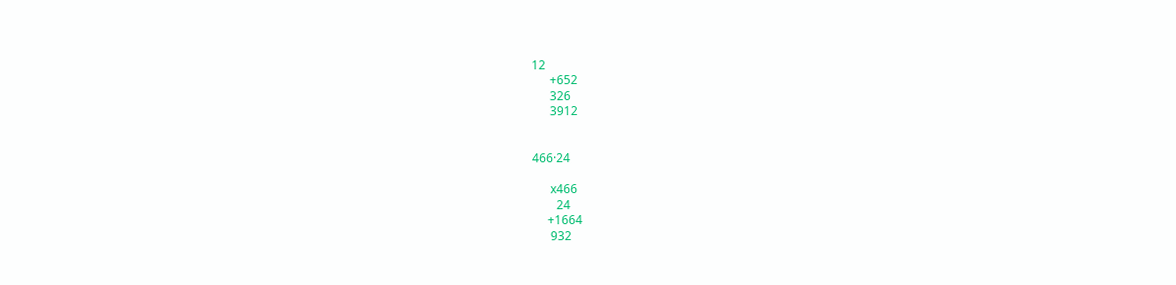12
      +652
      326
      3912


466·24

      x466
        24
     +1664
      932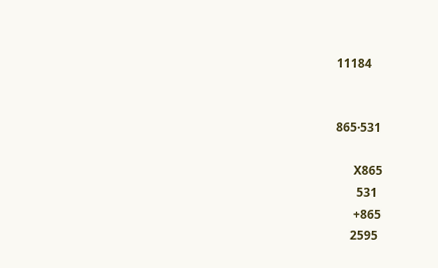11184


865·531

      X865
       531
      +865
     2595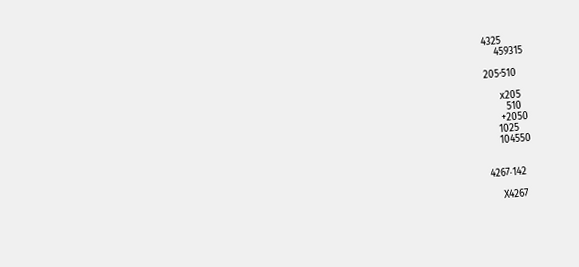4325
    459315

205·510

     x205
       510
     +2050
    1025
    104550


4267‧142

    X4267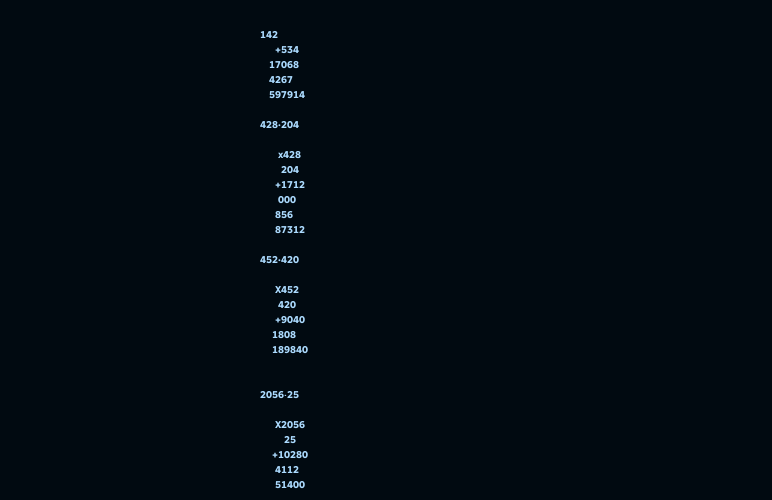142
     +534
   17068
   4267
   597914

428·204

      x428
       204
     +1712
      000
     856
     87312

452·420

     X452
      420
     +9040
    1808
    189840


2056‧25

     X2056
        25
    +10280
     4112
     51400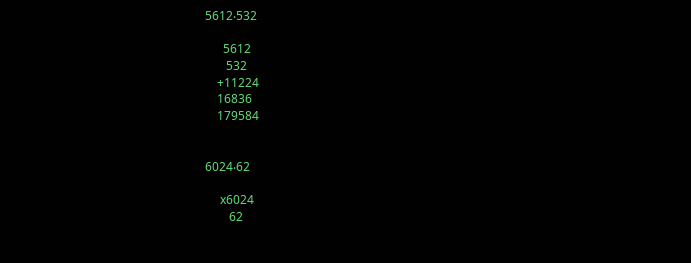5612‧532

      5612
       532
    +11224
    16836
    179584


6024‧62

     x6024
        62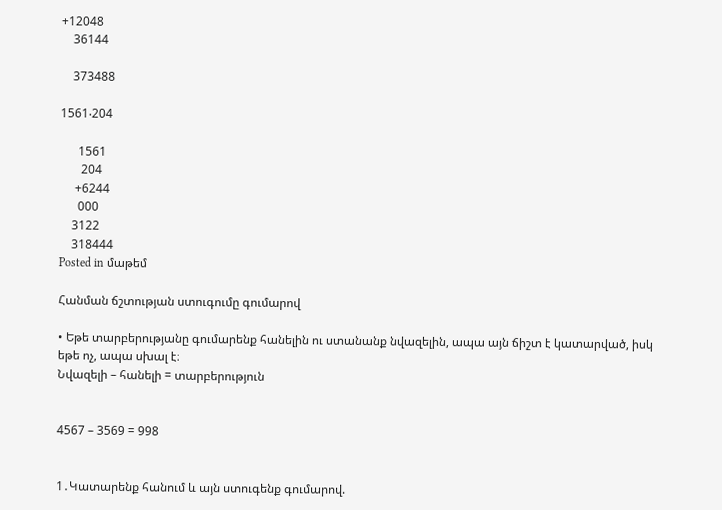+12048
    36144

    373488

1561‧204

      1561
       204
     +6244
      000
    3122
    318444
Posted in մաթեմ

Հանման ճշտության ստուգումը գումարով

• Եթե տարբերությանը գումարենք հանելին ու ստանանք նվազելին, ապա այն ճիշտ է կատարված, իսկ եթե ոչ, ապա սխալ է։
Նվազելի – հանելի = տարբերություն


4567 – 3569 = 998


1․Կատարենք հանում և այն ստուգենք գումարով.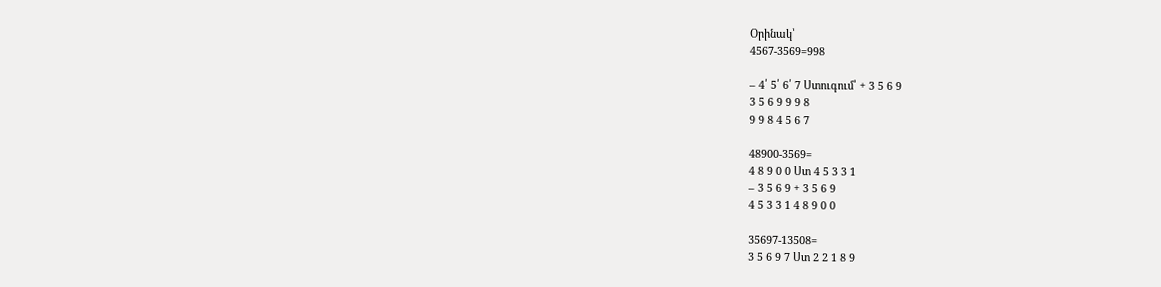Օրինակ՝
4567-3569=998

– 4՛ 5՛ 6՛ 7 Ստուգում՝ + 3 5 6 9
3 5 6 9 9 9 8
9 9 8 4 5 6 7

48900-3569=
4 8 9 0 0 Ստ 4 5 3 3 1
– 3 5 6 9 + 3 5 6 9
4 5 3 3 1 4 8 9 0 0

35697-13508=
3 5 6 9 7 Ստ 2 2 1 8 9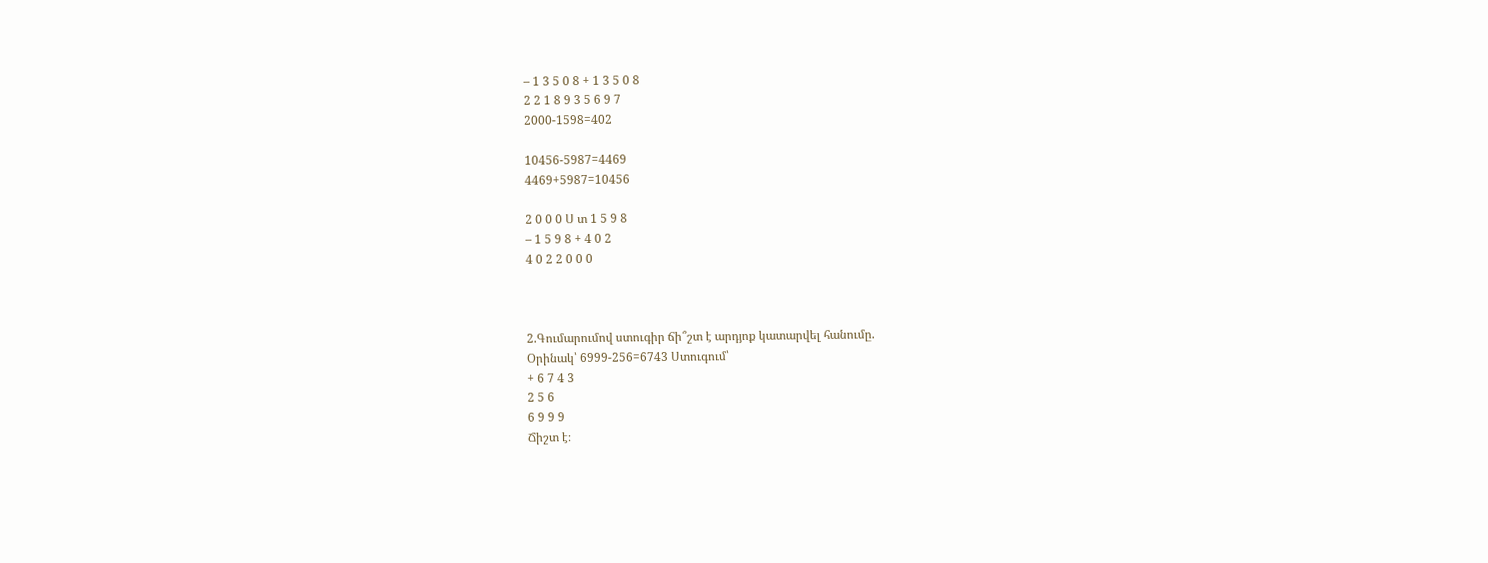– 1 3 5 0 8 + 1 3 5 0 8
2 2 1 8 9 3 5 6 9 7
2000-1598=402

10456-5987=4469
4469+5987=10456

2 0 0 0 Ս տ 1 5 9 8
– 1 5 9 8 + 4 0 2
4 0 2 2 0 0 0



2.Գումարումով ստուգիր ճի՞շտ է արդյոք կատարվել հանումը.
Օրինակ՝ 6999-256=6743 Ստուգում՝
+ 6 7 4 3
2 5 6
6 9 9 9
Ճիշտ է։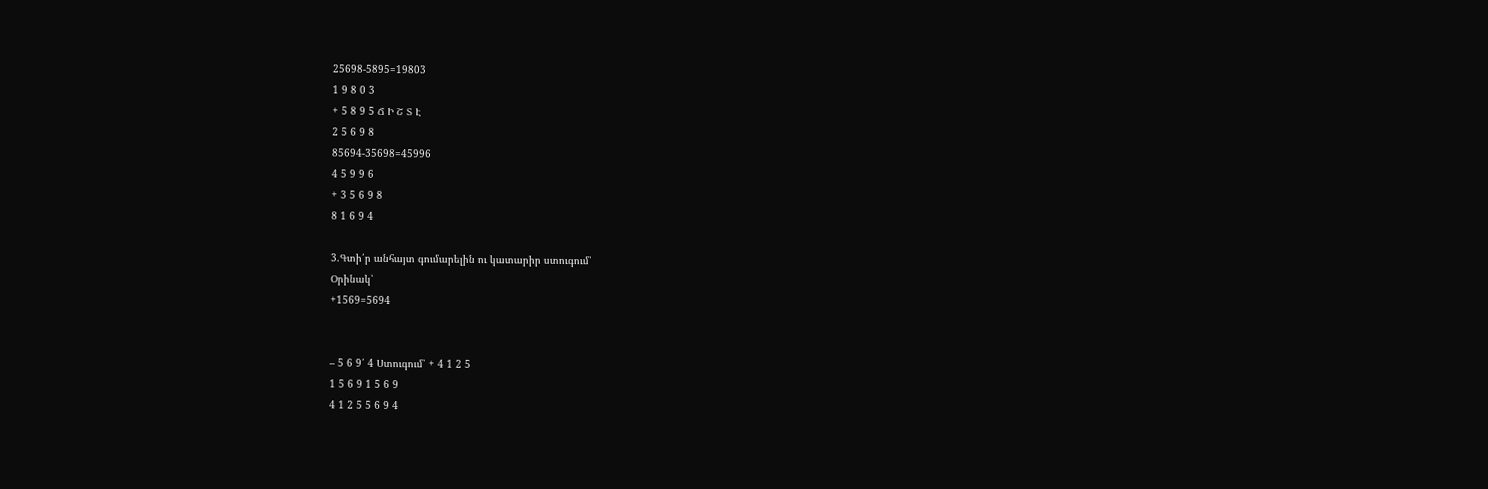25698-5895=19803
1 9 8 0 3
+ 5 8 9 5 Ճ Ի Շ Տ Է
2 5 6 9 8
85694-35698=45996
4 5 9 9 6
+ 3 5 6 9 8
8 1 6 9 4

3.Գտի՛ր անհայտ գումարելին ու կատարիր ստուգում՝
Օրինակ՝
+1569=5694


– 5 6 9՛ 4 Ստուգում՝ + 4 1 2 5
1 5 6 9 1 5 6 9
4 1 2 5 5 6 9 4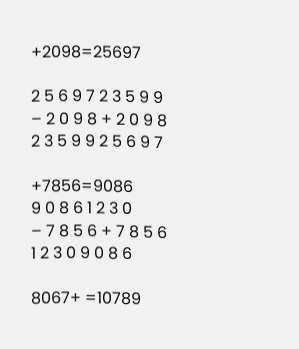+2098=25697

2 5 6 9 7 2 3 5 9 9
– 2 0 9 8 + 2 0 9 8
2 3 5 9 9 2 5 6 9 7

+7856=9086
9 0 8 6 1 2 3 0
– 7 8 5 6 + 7 8 5 6
1 2 3 0 9 0 8 6

8067+ =10789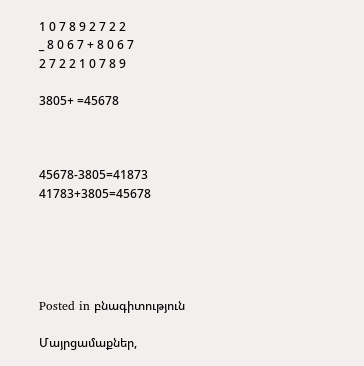1 0 7 8 9 2 7 2 2
_ 8 0 6 7 + 8 0 6 7
2 7 2 2 1 0 7 8 9

3805+ =45678



45678-3805=41873 41783+3805=45678





Posted in բնագիտություն

Մայրցամաքներ,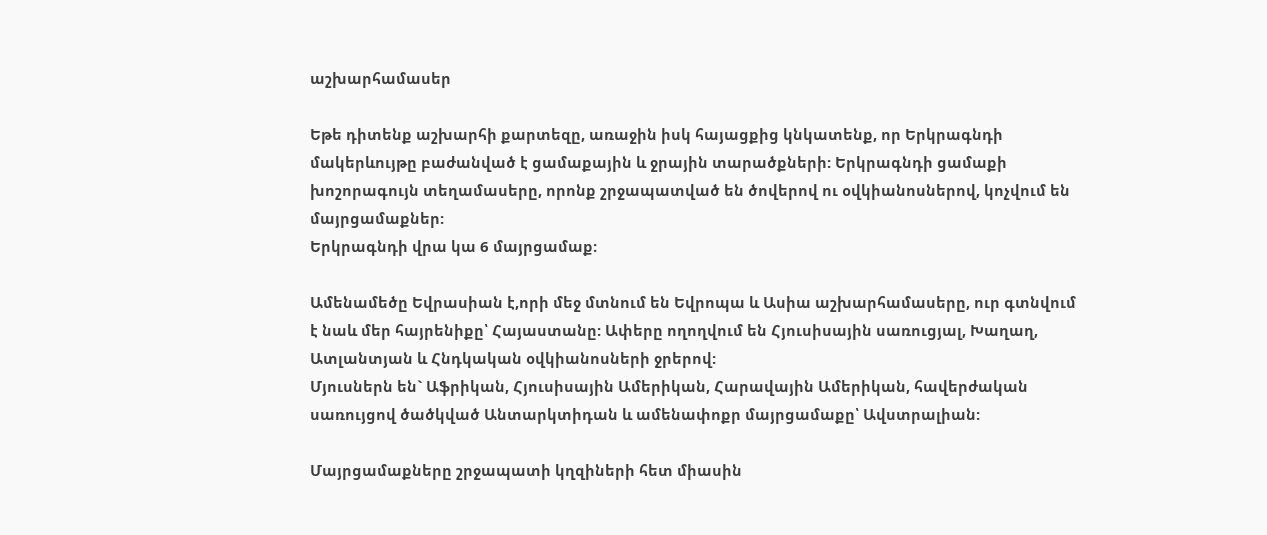աշխարհամասեր

Եթե դիտենք աշխարհի քարտեզը, առաջին իսկ հայացքից կնկատենք, որ Երկրագնդի մակերևույթը բաժանված է ցամաքային և ջրային տարածքների: Երկրագնդի ցամաքի խոշորագույն տեղամասերը, որոնք շրջապատված են ծովերով ու օվկիանոսներով, կոչվում են մայրցամաքներ:
Երկրագնդի վրա կա 6 մայրցամաք:

Ամենամեծը Եվրասիան է,որի մեջ մտնում են Եվրոպա և Ասիա աշխարհամասերը, ուր գտնվում է նաև մեր հայրենիքը՝ Հայաստանը: Ափերը ողողվում են Հյուսիսային սառուցյալ, Խաղաղ, Ատլանտյան և Հնդկական օվկիանոսների ջրերով:
Մյուսներն են` Աֆրիկան, Հյուսիսային Ամերիկան, Հարավային Ամերիկան, հավերժական սառույցով ծածկված Անտարկտիդան և ամենափոքր մայրցամաքը՝ Ավստրալիան:

Մայրցամաքները շրջապատի կղզիների հետ միասին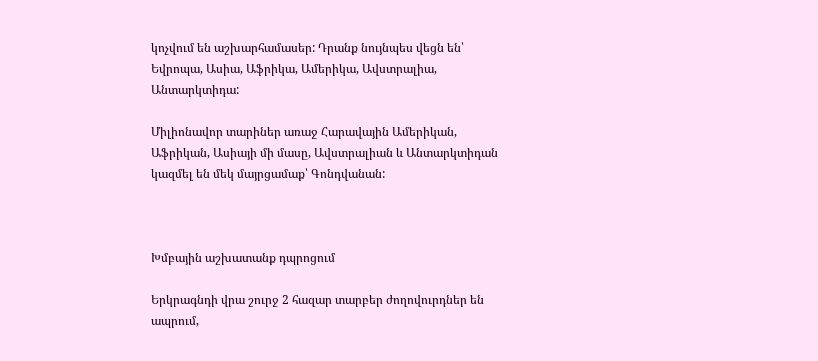կոչվում են աշխարհամասեր: Դրանք նույնպես վեցն են՝ Եվրոպա, Ասիա, Աֆրիկա, Ամերիկա, Ավստրալիա, Անտարկտիդա:

Միլիոնավոր տարիներ առաջ Հարավային Ամերիկան, Աֆրիկան, Ասիայի մի մասը, Ավստրալիան և Անտարկտիդան կազմել են մեկ մայրցամաք՝ Գոնդվանան:



Խմբային աշխատանք դպրոցում

Երկրագնդի վրա շուրջ 2 հազար տարբեր ժողովուրդներ են ապրում,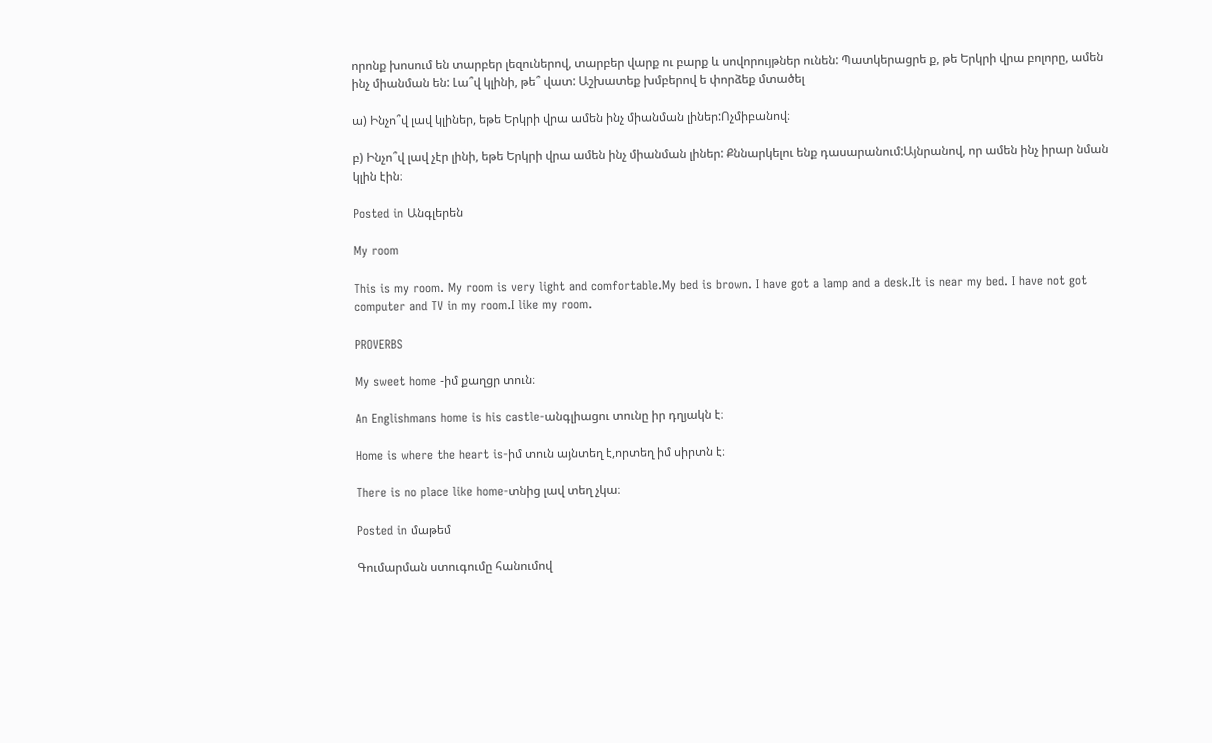որոնք խոսում են տարբեր լեզուներով, տարբեր վարք ու բարք և սովորույթներ ունեն: Պատկերացրե ք, թե Երկրի վրա բոլորը, ամեն ինչ միանման են: Լա՞վ կլինի, թե՞ վատ: Աշխատեք խմբերով ե փորձեք մտածել

ա) Ինչո՞վ լավ կլիներ, եթե Երկրի վրա ամեն ինչ միանման լիներ:Ոչմիբանով։

բ) Ինչո՞վ լավ չէր լինի, եթե Երկրի վրա ամեն ինչ միանման լիներ: Քննարկելու ենք դասարանում:Այնրանով, որ ամեն ինչ իրար նման կլին էին։

Posted in Անգլերեն

My room

This is my room. My room is very light and comfortable.My bed is brown. I have got a lamp and a desk.It is near my bed. I have not got computer and TV in my room.I like my room.

PROVERBS

My sweet home -իմ քաղցր տուն։

An Englishmans home is his castle-անգլիացու տունը իր դղյակն է։

Home is where the heart is-իմ տուն այնտեղ է,որտեղ իմ սիրտն է։

There is no place like home-տնից լավ տեղ չկա։

Posted in մաթեմ

Գումարման ստուգումը հանումով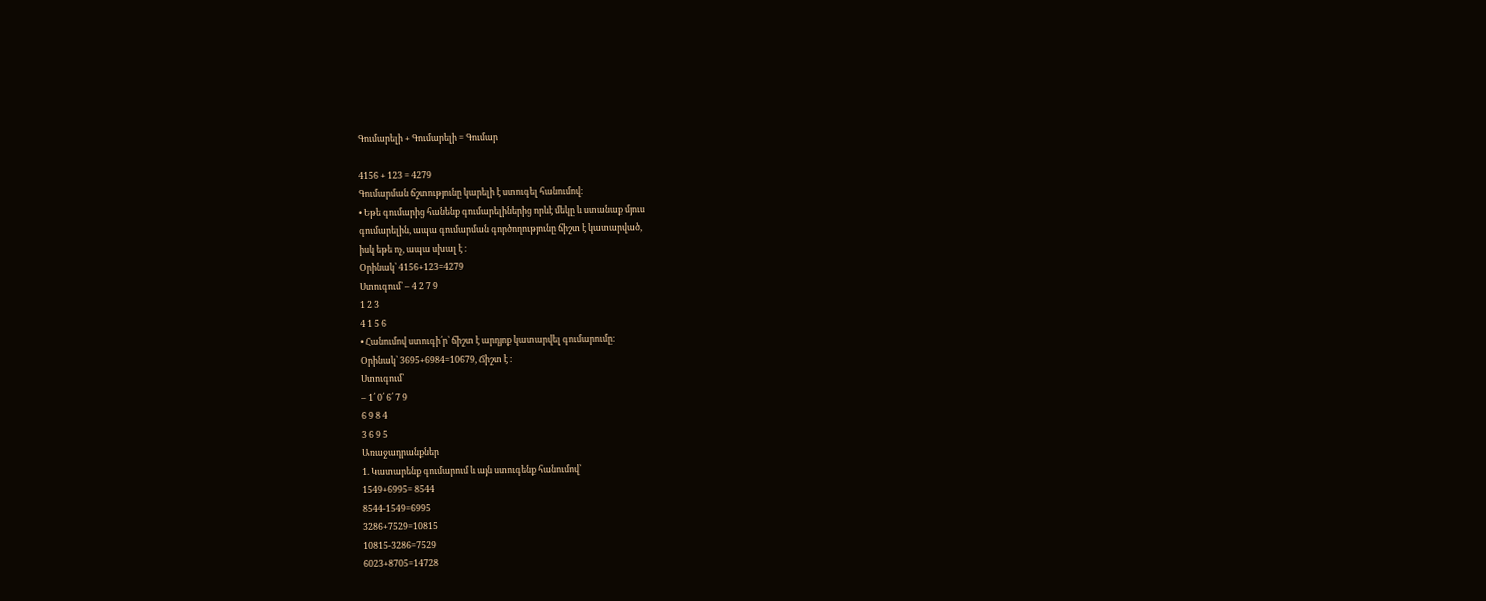Գումարելի + Գումարելի = Գումար

4156 + 123 = 4279
Գումարման ճշտությունը կարելի է ստուգել հանումով։
• Եթե գումարից հանենք գումարելիներից որևէ մեկը և ստանաք մյուս
գումարելին, ապա գումարման գործողությունը ճիշտ է կատարված,
իսկ եթե ոչ, ապա սխալ է ։
Օրինակ՝ 4156+123=4279
Ստուգում՝ – 4 2 7 9
1 2 3
4 1 5 6
• Հանումով ստուգի՛ր՝ ճիշտ է արդյոք կատարվել գումարումը։
Օրինակ՝ 3695+6984=10679, Ճիշտ է ։
Ստուգում՝
– 1՛ 0՛ 6՛ 7 9
6 9 8 4
3 6 9 5
Առաջադրանքներ
1. Կատարենք գումարում և այն ստուգենք հանումով՝
1549+6995= 8544
8544-1549=6995
3286+7529=10815
10815-3286=7529
6023+8705=14728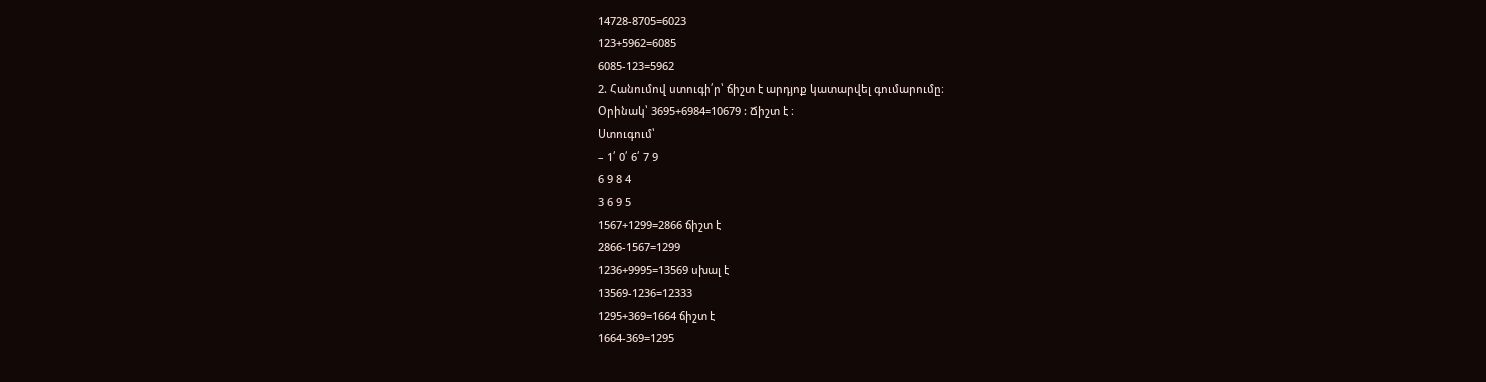14728-8705=6023
123+5962=6085
6085-123=5962
2. Հանումով ստուգի՛ր՝ ճիշտ է արդյոք կատարվել գումարումը։
Օրինակ՝ 3695+6984=10679 : Ճիշտ է ։
Ստուգում՝
– 1՛ 0՛ 6՛ 7 9
6 9 8 4
3 6 9 5
1567+1299=2866 ճիշտ է
2866-1567=1299
1236+9995=13569 սխալ է
13569-1236=12333
1295+369=1664 ճիշտ է
1664-369=1295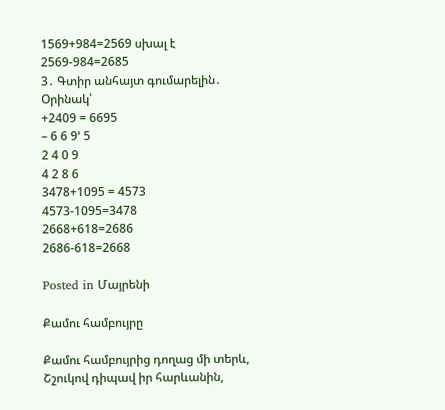1569+984=2569 սխալ է
2569-984=2685
3․ Գտիր անհայտ գումարելին․
Օրինակ՝
+2409 = 6695
– 6 6 9’ 5
2 4 0 9
4 2 8 6
3478+1095 = 4573
4573-1095=3478
2668+618=2686
2686-618=2668

Posted in Մայրենի

Քամու համբույրը

Քամու համբույրից դողաց մի տերև,
Շշուկով դիպավ իր հարևանին,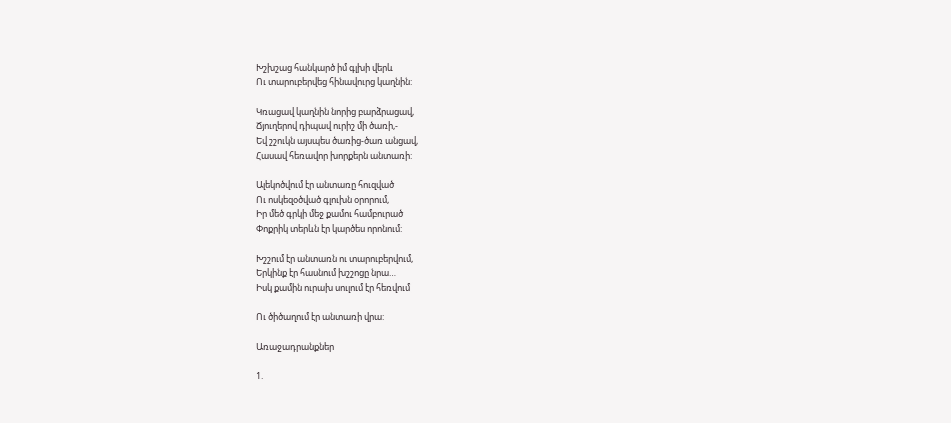Խշխշաց հանկարծ իմ գլխի վերև
Ու տարուբերվեց հինավուրց կաղնին:

Կռացավ կաղնին նորից բարձրացավ,
Ճյուղերով դիպավ ուրիշ մի ծառի,-
Եվ շշուկն այսպես ծառից-ծառ անցավ,
Հասավ հեռավոր խորքերն անտառի:

Ալեկոծվում էր անտառը հուզված
Ու ոսկեզօծված գլուխն օրորում,
Իր մեծ գրկի մեջ քամու համբուրած
Փոքրիկ տերևն էր կարծես որոնում:

Խշշում էր անտառն ու տարուբերվում,
Երկինք էր հասնում խշշոցը նրա…
Իսկ քամին ուրախ սուլում էր հեռվում

Ու ծիծաղում էր անտառի վրա:

Առաջադրանքներ

1.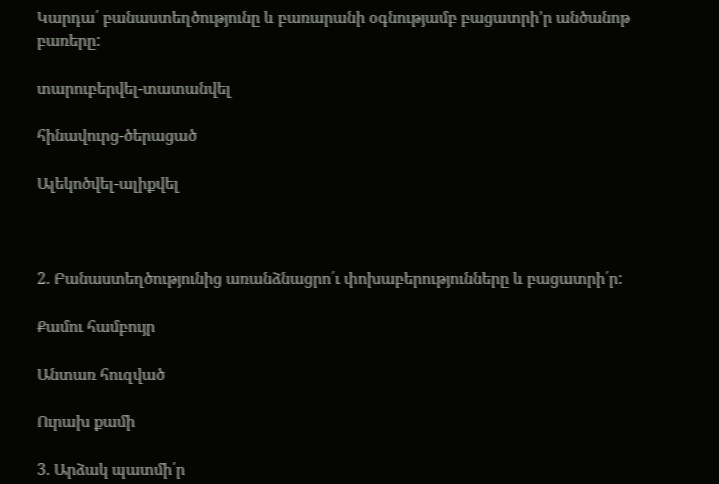Կարդա՛ բանաստեղծությունը և բառարանի օգնությամբ բացատրի’ր անծանոթ բառերը:

տարուբերվել-տատանվել

հինավուրց-ծերացած

Ալեկոծվել-ալիքվել



2. Բանաստեղծությունից առանձնացրո՛ւ փոխաբերությունները և բացատրի՛ր:

Քամու համբույր

Անտառ հուզված

Ուրախ քամի

3. Արձակ պատմի՛ր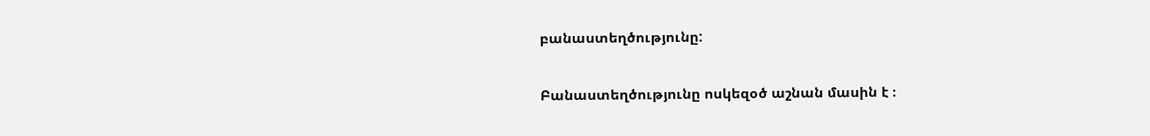բանաստեղծությունը:

Բանաստեղծությունը ոսկեզօծ աշնան մասին է ։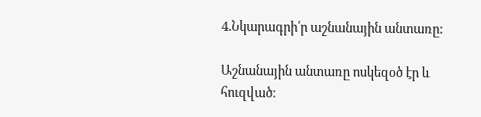4.Նկարագրի՛ր աշնանային անտառը:

Աշնանային անտառը ոսկեզօծ էր և հուզված։